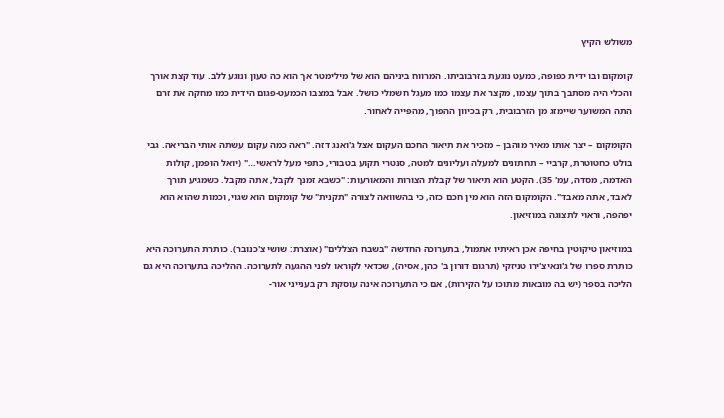משולש הקיץ

קומקום ובו ידית כפופה, כמעט נוגעת בזרבוביתו. המרווח ביניהם הוא של מילימטר אך הוא כה טעון ונוגע ללב. עוד קצת אורך והכלי היה מסתבך בתוך עצמו, מקצר את עצמו כמו מעגל חשמלי כושל. אבל במצבו הכמעט-פגום הידית כמו מחקה את זרם התה המשוער שיימזג מן הזרבובית, רק בכיוון ההפוך, מהפּייה לאחור.

הקומקום – יצר אותו מאיר מוהבן – מזכיר את תיאור החכם העקום אצל ג'ואנג דזה. "ראה כמה עקום עשתה אותי הבריאה. גבי בולט כחטוטרת, קרביי – תחתונים למעלה ועליונים למטה, סנטרי תקוע בטבורי, כתפי מעל לראשי…" (יואל הופמן, קולות האדמה, מסדה, עמ' 35). הקטע הוא תיאור של קבלת הצורות והמאורעות: "כשבא זמנך לקבל, אתה מקבל. כשמגיע תורך לאבד, אתה מאבד". הקומקום הזה הוא מין חכם כזה, כי בהשוואה לצורה "תקנית" של קומקום הוא שגוי, וכמות שהוא הוא יפהפה, וראוי לתצוגה במוזיאון.

במוזיאון טיקוטין בחיפה אכן ראיתיו אתמול, בתערוכה החדשה "בשבח הצללים" (אוצרת: שושי צ'כנובר). כותרת התערוכה היא כותרת ספרו של ג'ונאיצ'ירו טניזקי (תרגום דורון ב' כהן, אסיה), שכדאי לקוראו לפני ההגעה לתערוכה. ההליכה בתערוכה היא גם הליכה בספר (יש בה מובאות מתוכו על הקירות), אם כי התערוכה אינה עוסקת רק בענייני אור-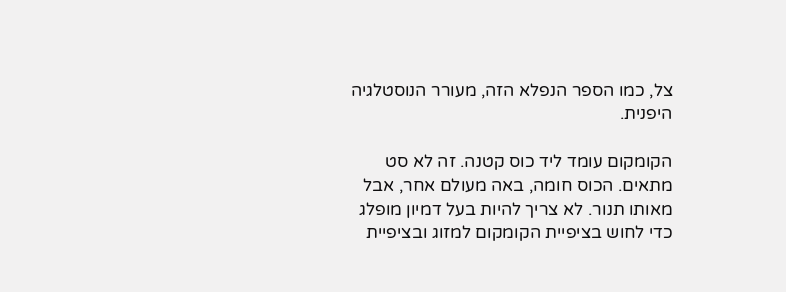צל, כמו הספר הנפלא הזה, מעורר הנוסטלגיה היפנית.

הקומקום עומד ליד כוס קטנה. זה לא סט מתאים. הכוס חומה, באה מעולם אחר, אבל מאותו תנור. לא צריך להיות בעל דמיון מופלג כדי לחוש בציפיית הקומקום למזוג ובציפיית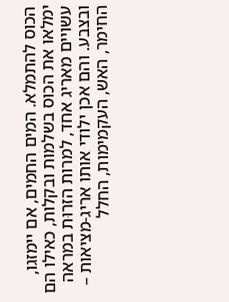הכוס להתמלא. המים החמים, אם יימזגו, ימלאו את הכוס בשלמות ובקלות, כאילו הם עשויים מאריג אחד, למרות הזרוּת במראה ובצבע. והם אכן ילודי אותו אריג-מציאות – החימר, האש, העקמימות, החלל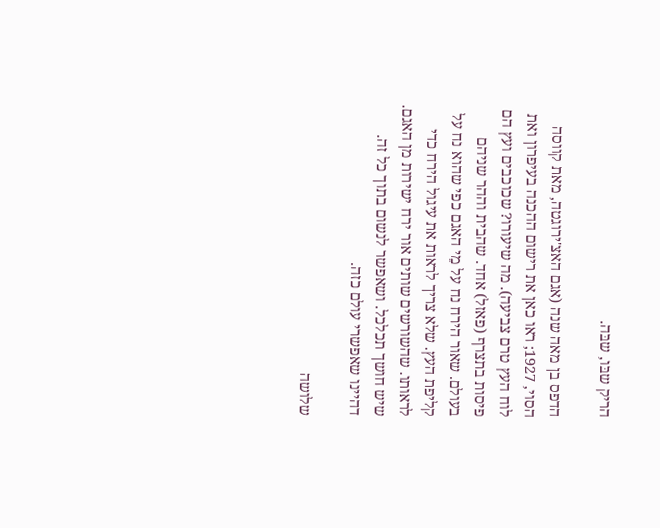הריק שבּו, שבּה.

הדפס בן מאה שנה (אגם האצ'ירוגטה, מאת קווסה הסוי, 1927; ראו כאן את רישום ההכנה בעיפרון ואת לוח העץ טרם צביעה). מה שיעורו? שכוכבים ועץ הם פיסות בתצרף (פאזל) אחד. שהבית וההר שניהם בעולם. שאור הירח נח על מֵי האגם כפי שהוא נח על קליפת העץ. שלא צריך לראות את עיגול הירח כדי לראותו. שהשורשים שותים אור ירח ישירות מן האגם. שיש חושך תכלכל. ושאפשר לנשום בתוך כל זה. דהיינו שאפשרי עולם כזה.

שלושה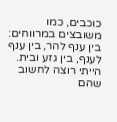כוכבים, כמו משובצים במרווחים: בין ענף להר, בין ענף לענף, בין גזע ובית. הייתי רוצה לחשוב שהם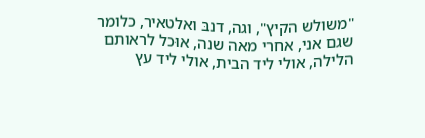"משולש הקיץ", וגה, דנבּ ואלטאיר, כלומר שגם אני, אחרי מאה שנה, אוּכל לראותם הלילה, אולי ליד הבית, אולי ליד עץ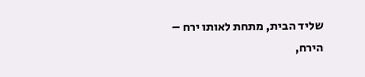שליד הבית, מתחת לאותו ירח – הירח,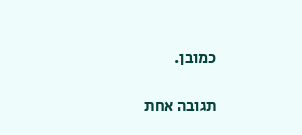כמובן.

תגובה אחת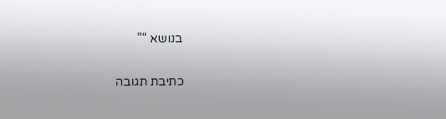בנושא “”

כתיבת תגובה